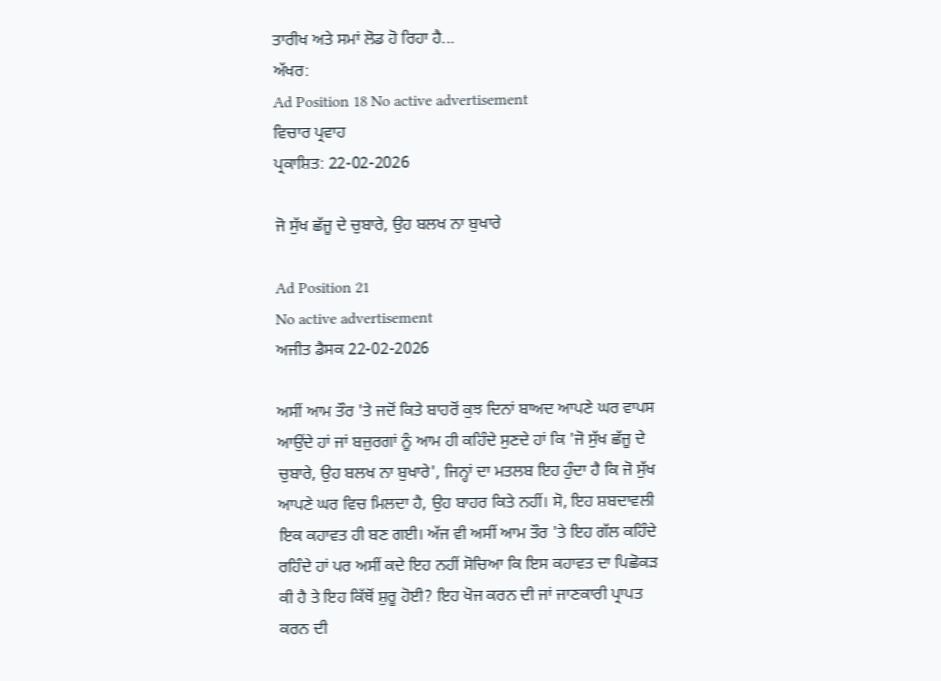ਤਾਰੀਖ ਅਤੇ ਸਮਾਂ ਲੋਡ ਹੋ ਰਿਹਾ ਹੈ...
ਅੱਖਰ:
Ad Position 18 No active advertisement
ਵਿਚਾਰ ਪ੍ਰਵਾਹ
ਪ੍ਰਕਾਸ਼ਿਤ: 22-02-2026

ਜੋ ਸੁੱਖ ਛੱਜੂ ਦੇ ਚੁਬਾਰੇ, ਉਹ ਬਲਖ ਨਾ ਬੁਖਾਰੇ

Ad Position 21
No active advertisement
ਅਜੀਤ ਡੈਸਕ 22-02-2026

ਅਸੀਂ ਆਮ ਤੌਰ 'ਤੇ ਜਦੋਂ ਕਿਤੇ ਬਾਹਰੋਂ ਕੁਝ ਦਿਨਾਂ ਬਾਅਦ ਆਪਣੇ ਘਰ ਵਾਪਸ ਆਉਂਦੇ ਹਾਂ ਜਾਂ ਬਜ਼ੁਰਗਾਂ ਨੂੰ ਆਮ ਹੀ ਕਹਿੰਦੇ ਸੁਣਦੇ ਹਾਂ ਕਿ 'ਜੋ ਸੁੱਖ ਛੱਜੂ ਦੇ ਚੁਬਾਰੇ, ਉਹ ਬਲਖ ਨਾ ਬੁਖਾਰੇ', ਜਿਨ੍ਹਾਂ ਦਾ ਮਤਲਬ ਇਹ ਹੁੰਦਾ ਹੈ ਕਿ ਜੋ ਸੁੱਖ ਆਪਣੇ ਘਰ ਵਿਚ ਮਿਲਦਾ ਹੈ, ਉਹ ਬਾਹਰ ਕਿਤੇ ਨਹੀਂ। ਸੋ, ਇਹ ਸ਼ਬਦਾਵਲੀ ਇਕ ਕਹਾਵਤ ਹੀ ਬਣ ਗਈ। ਅੱਜ ਵੀ ਅਸੀਂ ਆਮ ਤੌਰ 'ਤੇ ਇਹ ਗੱਲ ਕਹਿੰਦੇ ਰਹਿੰਦੇ ਹਾਂ ਪਰ ਅਸੀਂ ਕਦੇ ਇਹ ਨਹੀਂ ਸੋਚਿਆ ਕਿ ਇਸ ਕਹਾਵਤ ਦਾ ਪਿਛੋਕੜ ਕੀ ਹੈ ਤੇ ਇਹ ਕਿੱਥੋਂ ਸ਼ੁਰੂ ਹੋਈ? ਇਹ ਖੋਜ ਕਰਨ ਦੀ ਜਾਂ ਜਾਣਕਾਰੀ ਪ੍ਰਾਪਤ ਕਰਨ ਦੀ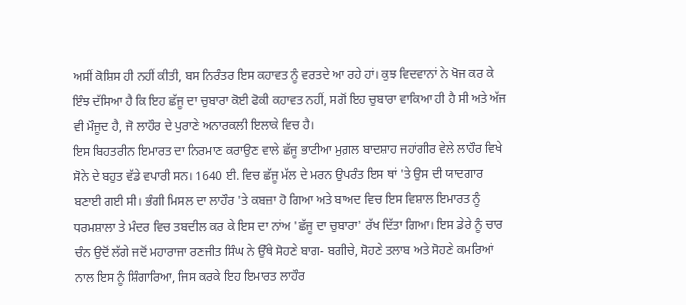ਅਸੀਂ ਕੋਸ਼ਿਸ ਹੀ ਨਹੀਂ ਕੀਤੀ, ਬਸ ਨਿਰੰਤਰ ਇਸ ਕਹਾਵਤ ਨੂੰ ਵਰਤਦੇ ਆ ਰਹੇ ਹਾਂ। ਕੁਝ ਵਿਦਵਾਨਾਂ ਨੇ ਖੋਜ ਕਰ ਕੇ ਇੰਝ ਦੱਸਿਆ ਹੈ ਕਿ ਇਹ ਛੱਜੂ ਦਾ ਚੁਬਾਰਾ ਕੋਈ ਫੋਕੀ ਕਹਾਵਤ ਨਹੀਂ, ਸਗੋਂ ਇਹ ਚੁਬਾਰਾ ਵਾਕਿਆ ਹੀ ਹੈ ਸੀ ਅਤੇ ਅੱਜ ਵੀ ਮੌਜੂਦ ਹੈ, ਜੋ ਲਾਹੌਰ ਦੇ ਪੁਰਾਣੇ ਅਨਾਰਕਲੀ ਇਲਾਕੇ ਵਿਚ ਹੈ।
ਇਸ ਬਿਹਤਰੀਨ ਇਮਾਰਤ ਦਾ ਨਿਰਮਾਣ ਕਰਾਉਣ ਵਾਲੇ ਛੱਜੂ ਭਾਟੀਆ ਮੁਗ਼ਲ ਬਾਦਸ਼ਾਹ ਜਹਾਂਗੀਰ ਵੇਲੇ ਲਾਹੌਰ ਵਿਖੇ ਸੋਨੇ ਦੇ ਬਹੁਤ ਵੱਡੇ ਵਪਾਰੀ ਸਨ। 1640 ਈ. ਵਿਚ ਛੱਜੂ ਮੱਲ ਦੇ ਮਰਨ ਉਪਰੰਤ ਇਸ ਥਾਂ 'ਤੇ ਉਸ ਦੀ ਯਾਦਗਾਰ ਬਣਾਈ ਗਈ ਸੀ। ਭੰਗੀ ਮਿਸਲ ਦਾ ਲਾਹੌਰ 'ਤੇ ਕਬਜ਼ਾ ਹੋ ਗਿਆ ਅਤੇ ਬਾਅਦ ਵਿਚ ਇਸ ਵਿਸ਼ਾਲ ਇਮਾਰਤ ਨੂੰ ਧਰਮਸ਼ਾਲਾ ਤੇ ਮੰਦਰ ਵਿਚ ਤਬਦੀਲ ਕਰ ਕੇ ਇਸ ਦਾ ਨਾਂਅ 'ਛੱਜੂ ਦਾ ਚੁਬਾਰਾ' ਰੱਖ ਦਿੱਤਾ ਗਿਆ। ਇਸ ਡੇਰੇ ਨੂੰ ਚਾਰ ਚੰਨ ਉਦੋਂ ਲੱਗੇ ਜਦੋਂ ਮਹਾਰਾਜਾ ਰਣਜੀਤ ਸਿੰਘ ਨੇ ਉੱਥੇ ਸੋਹਣੇ ਬਾਗ- ਬਗੀਚੇ, ਸੋਹਣੇ ਤਲਾਬ ਅਤੇ ਸੋਹਣੇ ਕਮਰਿਆਂ ਨਾਲ ਇਸ ਨੂੰ ਸ਼ਿੰਗਾਰਿਆ, ਜਿਸ ਕਰਕੇ ਇਹ ਇਮਾਰਤ ਲਾਹੌਰ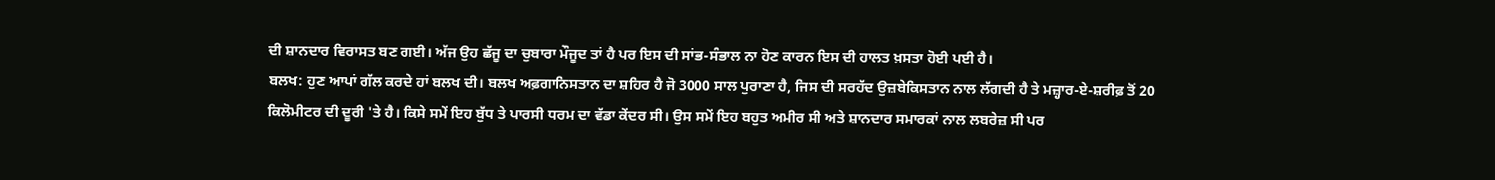ਦੀ ਸ਼ਾਨਦਾਰ ਵਿਰਾਸਤ ਬਣ ਗਈ। ਅੱਜ ਉਹ ਛੱਜੂ ਦਾ ਚੁਬਾਰਾ ਮੌਜੂਦ ਤਾਂ ਹੈ ਪਰ ਇਸ ਦੀ ਸਾਂਭ-ਸੰਭਾਲ ਨਾ ਹੋਣ ਕਾਰਨ ਇਸ ਦੀ ਹਾਲਤ ਖ਼ਸਤਾ ਹੋਈ ਪਈ ਹੈ।
ਬਲਖ: ਹੁਣ ਆਪਾਂ ਗੱਲ ਕਰਦੇ ਹਾਂ ਬਲਖ ਦੀ। ਬਲਖ ਅਫ਼ਗਾਨਿਸਤਾਨ ਦਾ ਸ਼ਹਿਰ ਹੈ ਜੋ 3000 ਸਾਲ ਪੁਰਾਣਾ ਹੈ, ਜਿਸ ਦੀ ਸਰਹੱਦ ਉਜ਼ਬੇਕਿਸਤਾਨ ਨਾਲ ਲੱਗਦੀ ਹੈ ਤੇ ਮਜ਼੍ਹਾਰ-ਏ-ਸ਼ਰੀਫ਼ ਤੋਂ 20 ਕਿਲੋਮੀਟਰ ਦੀ ਦੂਰੀ 'ਤੇ ਹੈ। ਕਿਸੇ ਸਮੇਂ ਇਹ ਬੁੱਧ ਤੇ ਪਾਰਸੀ ਧਰਮ ਦਾ ਵੱਡਾ ਕੇਂਦਰ ਸੀ। ਉਸ ਸਮੇਂ ਇਹ ਬਹੁਤ ਅਮੀਰ ਸੀ ਅਤੇ ਸ਼ਾਨਦਾਰ ਸਮਾਰਕਾਂ ਨਾਲ ਲਬਰੇਜ਼ ਸੀ ਪਰ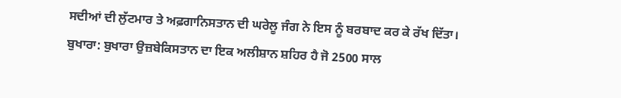ਸਦੀਆਂ ਦੀ ਲੁੱਟਮਾਰ ਤੇ ਅਫ਼ਗਾਨਿਸਤਾਨ ਦੀ ਘਰੇਲੂ ਜੰਗ ਨੇ ਇਸ ਨੂੰ ਬਰਬਾਦ ਕਰ ਕੇ ਰੱਖ ਦਿੱਤਾ।
ਬੁਖਾਰਾ: ਬੁਖਾਰਾ ਉਜ਼ਬੇਕਿਸਤਾਨ ਦਾ ਇਕ ਅਲੀਸ਼ਾਨ ਸ਼ਹਿਰ ਹੈ ਜੋ 2500 ਸਾਲ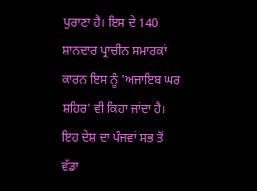ਪੁਰਾਣਾ ਹੈ। ਇਸ ਦੇ 140 ਸ਼ਾਨਦਾਰ ਪ੍ਰਾਚੀਨ ਸਮਾਰਕਾਂ ਕਾਰਨ ਇਸ ਨੂੰ 'ਅਜਾਇਬ ਘਰ ਸ਼ਹਿਰ' ਵੀ ਕਿਹਾ ਜਾਂਦਾ ਹੈ। ਇਹ ਦੇਸ਼ ਦਾ ਪੰਜਵਾਂ ਸਭ ਤੋਂ ਵੱਡਾ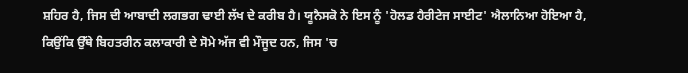ਸ਼ਹਿਰ ਹੈ, ਜਿਸ ਦੀ ਆਬਾਦੀ ਲਗਭਗ ਢਾਈ ਲੱਖ ਦੇ ਕਰੀਬ ਹੈ। ਯੂਨੈਸਕੋ ਨੇ ਇਸ ਨੂੰ 'ਹੋਲਡ ਹੈਰੀਟੇਜ ਸਾਈਟ' ਐਲਾਨਿਆ ਹੋਇਆ ਹੈ, ਕਿਉਂਕਿ ਉੱਥੇ ਬਿਹਤਰੀਨ ਕਲਾਕਾਰੀ ਦੇ ਸੋਮੇ ਅੱਜ ਵੀ ਮੌਜੂਦ ਹਨ, ਜਿਸ 'ਚ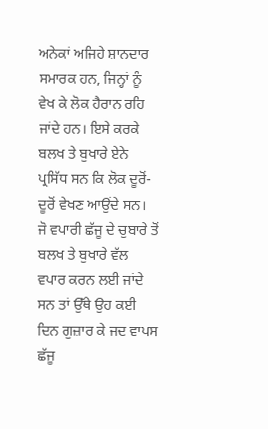ਅਨੇਕਾਂ ਅਜਿਹੇ ਸ਼ਾਨਦਾਰ ਸਮਾਰਕ ਹਨ, ਜਿਨ੍ਹਾਂ ਨੂੰ ਵੇਖ ਕੇ ਲੋਕ ਹੈਰਾਨ ਰਹਿ ਜਾਂਦੇ ਹਨ। ਇਸੇ ਕਰਕੇ ਬਲਖ ਤੇ ਬੁਖਾਰੇ ਏਨੇ ਪ੍ਰਸਿੱਧ ਸਨ ਕਿ ਲੋਕ ਦੂਰੋਂ-ਦੂਰੋਂ ਵੇਖਣ ਆਉਂਦੇ ਸਨ।
ਜੋ ਵਪਾਰੀ ਛੱਜੂ ਦੇ ਚੁਬਾਰੇ ਤੋਂ ਬਲਖ ਤੇ ਬੁਖਾਰੇ ਵੱਲ ਵਪਾਰ ਕਰਨ ਲਈ ਜਾਂਦੇ ਸਨ ਤਾਂ ਉੱਥੇ ਉਹ ਕਈ ਦਿਨ ਗੁਜ਼ਾਰ ਕੇ ਜਦ ਵਾਪਸ ਛੱਜੂ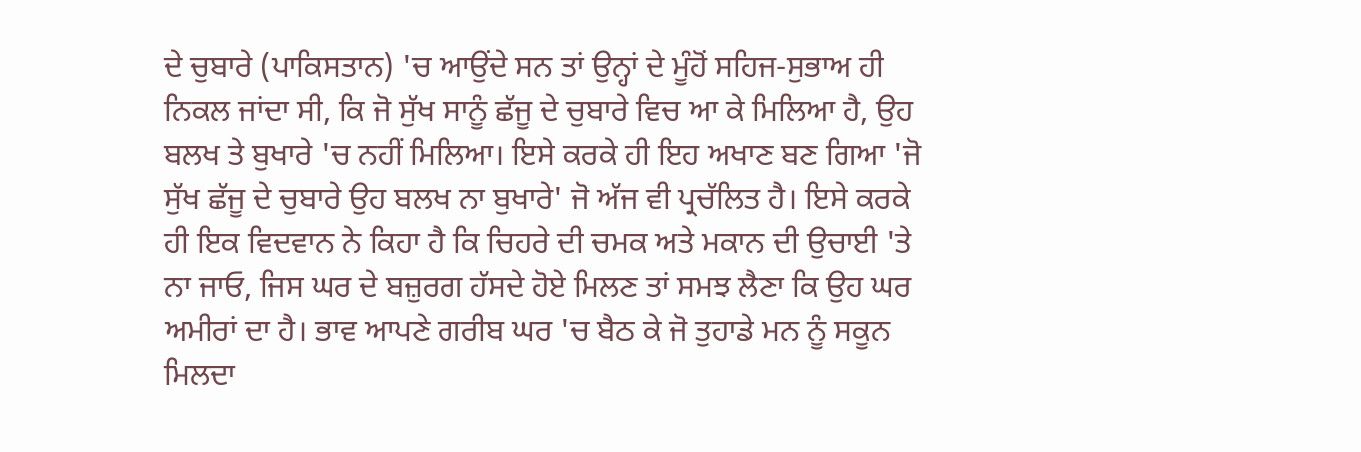ਦੇ ਚੁਬਾਰੇ (ਪਾਕਿਸਤਾਨ) 'ਚ ਆਉਂਦੇ ਸਨ ਤਾਂ ਉਨ੍ਹਾਂ ਦੇ ਮੂੰਹੋਂ ਸਹਿਜ-ਸੁਭਾਅ ਹੀ ਨਿਕਲ ਜਾਂਦਾ ਸੀ, ਕਿ ਜੋ ਸੁੱਖ ਸਾਨੂੰ ਛੱਜੂ ਦੇ ਚੁਬਾਰੇ ਵਿਚ ਆ ਕੇ ਮਿਲਿਆ ਹੈ, ਉਹ ਬਲਖ ਤੇ ਬੁਖਾਰੇ 'ਚ ਨਹੀਂ ਮਿਲਿਆ। ਇਸੇ ਕਰਕੇ ਹੀ ਇਹ ਅਖਾਣ ਬਣ ਗਿਆ 'ਜੋ ਸੁੱਖ ਛੱਜੂ ਦੇ ਚੁਬਾਰੇ ਉਹ ਬਲਖ ਨਾ ਬੁਖਾਰੇ' ਜੋ ਅੱਜ ਵੀ ਪ੍ਰਚੱਲਿਤ ਹੈ। ਇਸੇ ਕਰਕੇ ਹੀ ਇਕ ਵਿਦਵਾਨ ਨੇ ਕਿਹਾ ਹੈ ਕਿ ਚਿਹਰੇ ਦੀ ਚਮਕ ਅਤੇ ਮਕਾਨ ਦੀ ਉਚਾਈ 'ਤੇ ਨਾ ਜਾਓ, ਜਿਸ ਘਰ ਦੇ ਬਜ਼ੁਰਗ ਹੱਸਦੇ ਹੋਏ ਮਿਲਣ ਤਾਂ ਸਮਝ ਲੈਣਾ ਕਿ ਉਹ ਘਰ ਅਮੀਰਾਂ ਦਾ ਹੈ। ਭਾਵ ਆਪਣੇ ਗਰੀਬ ਘਰ 'ਚ ਬੈਠ ਕੇ ਜੋ ਤੁਹਾਡੇ ਮਨ ਨੂੰ ਸਕੂਨ ਮਿਲਦਾ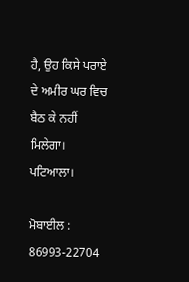ਹੈ, ਉਹ ਕਿਸੇ ਪਰਾਏ ਦੇ ਅਮੀਰ ਘਰ ਵਿਚ ਬੈਠ ਕੇ ਨਹੀਂ ਮਿਲੇਗਾ।
ਪਟਿਆਲਾ।

ਮੋਬਾਈਲ : 86993-22704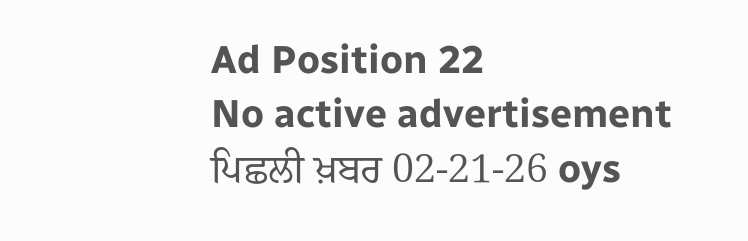Ad Position 22
No active advertisement
ਪਿਛਲੀ ਖ਼ਬਰ 02-21-26 oys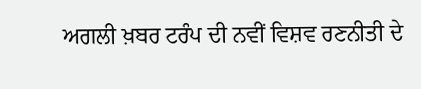ਅਗਲੀ ਖ਼ਬਰ ਟਰੰਪ ਦੀ ਨਵੀਂ ਵਿਸ਼ਵ ਰਣਨੀਤੀ ਦੇ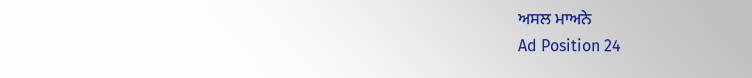ਅਸਲ ਮਾਅਨੇ
Ad Position 24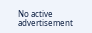No active advertisement